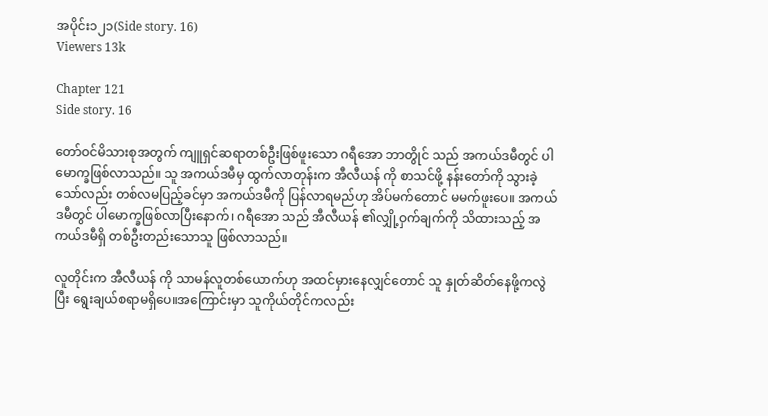အပိုင်း၁၂၁(Side story. 16)
Viewers 13k

Chapter 121
Side story. 16

တော်ဝင်မိသားစုအတွက် ကျူရှင်ဆရာတစ်ဦးဖြစ်ဖူးသော ဂရီအော ဘာတွိုင် သည် အကယ်ဒမီတွင် ပါမောက္ခဖြစ်လာသည်။ သူ အကယ်ဒမီမှ ထွက်လာတုန်းက အီလီယန် ကို စာသင်ဖို့ နန်းတော်ကို သွားခဲ့သော်လည်း တစ်လမပြည့်ခင်မှာ အကယ်ဒမီကို ပြန်လာရမည်ဟု အိပ်မက်တောင် မမက်ဖူးပေ။ အကယ်ဒမီတွင် ပါမောက္ခဖြစ်လာပြီးနောက်၊ ဂရီအော သည် အီလီယန် ၏လျှို့ဝှက်ချက်ကို သိထားသည့် အကယ်ဒမီရှိ တစ်ဦးတည်းသောသူ ဖြစ်လာသည်။

လူတိုင်းက အီလီယန် ကို သာမန်လူတစ်ယောက်ဟု အထင်မှားနေလျှင်တောင် သူ နှုတ်ဆိတ်နေဖို့ကလွဲပြီး ရွေးချယ်စရာမရှိပေ။အကြောင်းမှာ သူကိုယ်တိုင်ကလည်း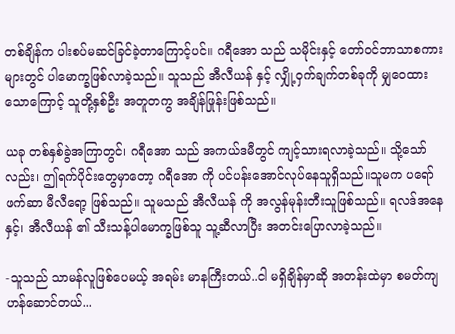တစ်ချိန်က ပါးစပ်မဆင်ခြင်ခဲ့တာကြောင့်ပင်။ ဂရီအော သည် သမိုင်းနှင့် တော်ဝင်ဘာသာစကားများတွင် ပါမောက္ခဖြစ်လာခဲ့သည်။ သူသည် အီလီယန် နှင့် လျှို့ဝှက်ချက်တစ်ခုကို မျှဝေထားသောကြောင့် သူတို့နှစ်ဦး အတူတကွ အချိန်ဖြုန်းဖြစ်သည်။

ယခု တစ်နှစ်ခွဲအကြာတွင်၊ ဂရီအော သည် အကယ်ဒမီတွင် ကျင့်သားရလာခဲ့သည်။ သို့သော်လည်း၊ ဤရက်ပိုင်းတွေမှာတော့ ဂရီအော ကို ပင်ပန်းအောင်လုပ်နေသူရှိသည်။သူမက ပရော်ဖက်ဆာ မီလီရော့ ဖြစ်သည်။ သူမသည် အီလီယန် ကို အလွန်မုန်းတီးသူဖြစ်သည်။ ရလဒ်အနေနှင့်၊ အီလီယန် ၏ သီးသန့်ပါမောက္ခဖြစ်သူ သူ့ဆီလာပြီး အတင်းပြောလာခဲ့သည်။

-သူသည် သာမန်လူဖြစ်ပေမယ့် အရမ်း မာနကြီးတယ်..ငါ မရှိချိန်မှာဆို အတန်းထဲမှာ စမတ်ကျဟန်ဆောင်တယ်...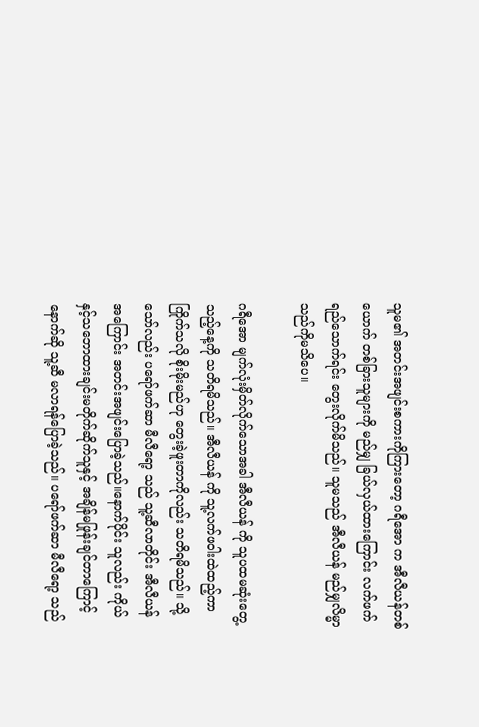သူမ၏ အတင်းအဖျင်းစကားကိုကြားတော့ ဂရီအော က အီလီယန်တစ်ယောက် တစ်ခြားသူ‌များကို မည်မျှ ခြယ်လှယ်ထားကြောင်း လက်ဖက်ရည်သောက်ရင်း တွေးလိုက်မိသည်။ သူမသည် အီလီယန် မည်မျှလိမ္မာသည်ကိုမသိပေ။

ဂရီအော မျက်လုံးမှိတ်လိုက်သောအခါ အီလီယန် ကို သူပထမဆုံးတွေ့သည့်နေ့ကို သတိရမိသည်။ အီလီယန် ကို သူ့လက်ဖဝါးထဲထည့်ကာ ကြိုက်သလို စိုးမိုးမည်ဟု တွေးခဲ့ဖူးတာကိုလည်း သတိရမိသည်။ သို့သော်လည်း ပရော်ဖက်ဆာ မီလီရော့ သည် သူ့ဆီလာတိုင်း အီလီယန် အကြောင်း အတင်းအဖျင်းပြောခဲ့သည်။နောက်ပိုင်း သူလည်း ကိုယ်နှင့်သဘောထားချင်းမတိုက်ဆိုက်သူနှင့် အချိန်မဖြုန်းချင်တာကြောင့် နောက်ဆို သူ့ဆီ မလာရန်ပြောခဲ့သည်။ ပရော်ဖက်ဆာ မီလီရော့ သည်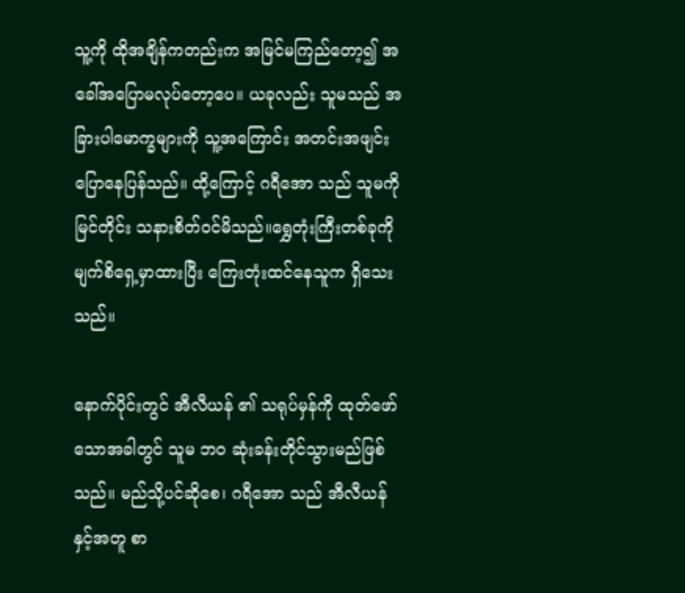သူ့ကို ထိုအချိန်ကတည်းက အမြင်မကြည်တော့၍ အခေါ်အပြောမလုပ်တော့ပေ။ ယခုလည်း သူမသည် အခြားပါမောက္ခများကို သူ့အကြောင်း အတင်းအဖျင်းပြောနေပြန်သည်။ ထို့ကြောင့် ဂရီအော သည် သူမကိုမြင်တိုင်း သနားစိတ်ဝင်မိသည်။ရွှေတုံးကြီးတစ်ခုကို မျက်စိရှေ့မှာထားပြီး ကြေးတုံးထင်နေသူက ရှိသေးသည်။

နောက်ပိုင်းတွင် အီလီယန် ၏ သရုပ်မှန်ကို ထုတ်ဖော်သောအခါတွင် သူမ ဘဝ ဆုံးခန်းတိုင်သွားမည်ဖြစ်သည်။ မည်သို့ပင်ဆိုစေ၊ ဂရီအော သည် အီလီယန် နှင့်အတူ စာ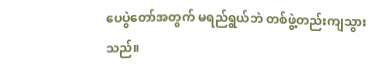ပေပွဲတော်အတွက် မရည်ရွယ်ဘဲ တစ်ဖွဲ့တည်းကျသွားသည်။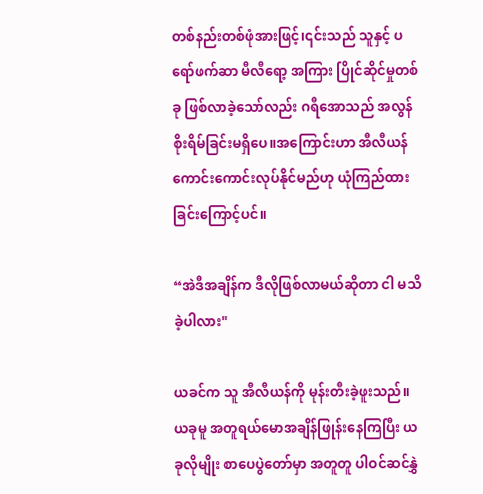တစ်နည်းတစ်ဖုံအားဖြင့်၊၎င်းသည် သူနှင့် ပရော်ဖက်ဆာ မီလီရော့ အကြား ပြိုင်ဆိုင်မှုတစ်ခု ဖြစ်လာခဲ့သော်လည်း ဂရီအောသည် အလွန်စိုးရိမ်ခြင်းမရှိပေ။အကြောင်းဟာ အီလီယန် ကောင်းကောင်းလုပ်နိုင်မည်ဟု ယုံကြည်ထားခြင်းကြောင့်ပင်။

“အဲဒီအချိန်က ဒီလိုဖြစ်လာမယ်ဆိုတာ ငါ မသိခဲ့ပါလား"

ယခင်က သူ အီလီယန်ကို မုန်းတီးခဲ့ဖူးသည်။ယခုမူ အတူရယ်မောအချိန်ဖြုန်းနေကြပြီး ယခုလိုမျိုး စာပေပွဲတော်မှာ အတူတူ ပါဝင်ဆင်နွှဲ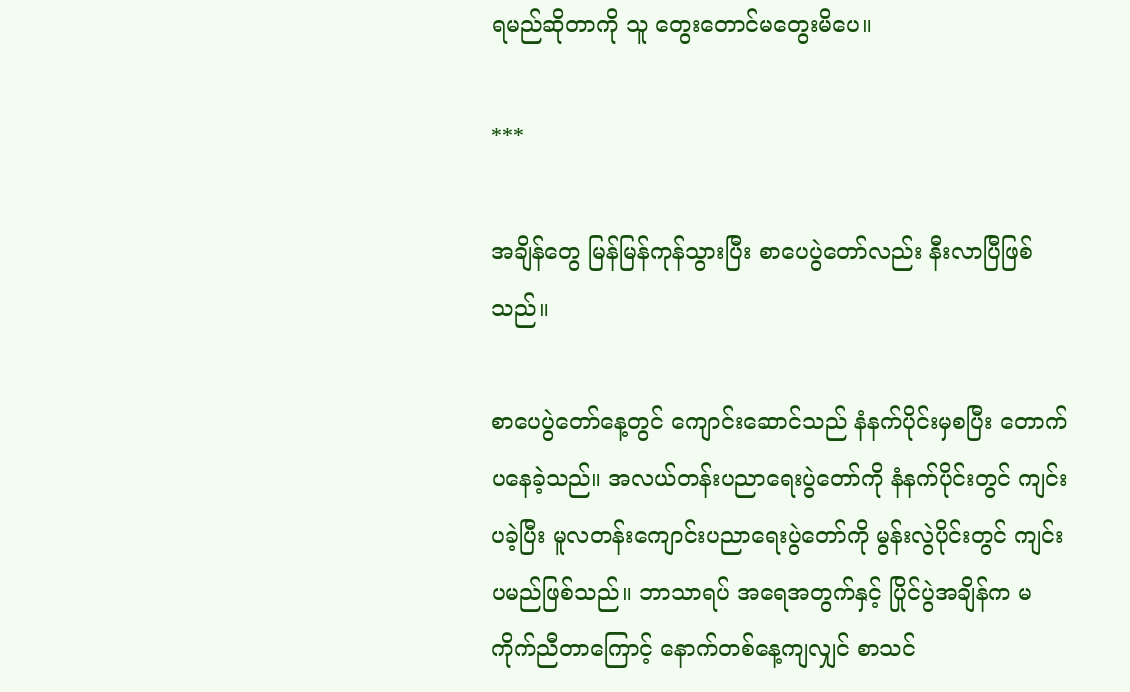ရမည်ဆိုတာကို သူ တွေးတောင်မတွေးမိပေ။

***

အချိန်တွေ မြန်မြန်ကုန်သွားပြီး စာပေပွဲတော်လည်း နီးလာပြီဖြစ်သည်။

စာပေပွဲတော်နေ့တွင် ကျောင်းဆောင်သည် နံနက်ပိုင်းမှစပြီး တောက်ပနေခဲ့သည်။ အလယ်တန်းပညာရေးပွဲတော်ကို နံနက်ပိုင်းတွင် ကျင်းပခဲ့ပြီး မူလတန်းကျောင်းပညာရေးပွဲတော်ကို မွန်းလွဲပိုင်းတွင် ကျင်းပမည်ဖြစ်သည်။ ဘာသာရပ် အရေအတွက်နှင့် ပြိုင်ပွဲအချိန်က မကိုက်ညီတာကြောင့် နောက်တစ်နေ့ကျလျှင် စာသင်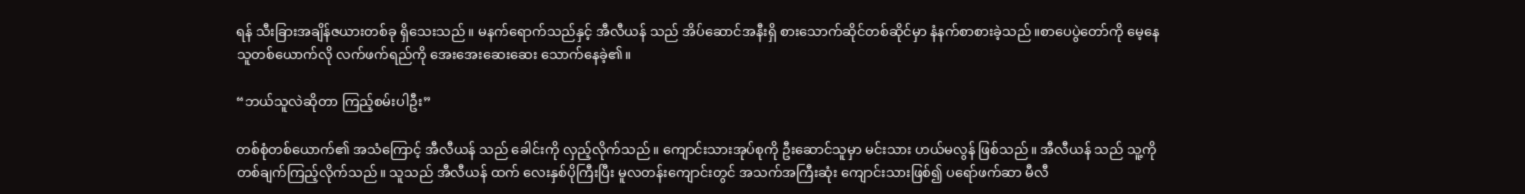ရန် သီးခြားအချိန်ဇယားတစ်ခု ရှိသေးသည်။ မနက်ရောက်သည်နှင့် အီလီယန် သည် အိပ်ဆောင်အနီးရှိ စားသောက်ဆိုင်တစ်ဆိုင်မှာ နံနက်စာစားခဲ့သည်။စာပေပွဲတော်ကို မေ့နေသူတစ်ယောက်လို လက်ဖက်ရည်ကို အေးအေးဆေးဆေး သောက်နေခဲ့၏။

“ဘယ်သူလဲဆိုတာ ကြည့်စမ်းပါဦး”

တစ်စုံတစ်ယောက်၏ အသံကြောင့် အီလီယန် သည် ခေါင်းကို လှည့်လိုက်သည်။ ကျောင်းသားအုပ်စုကို ဦးဆောင်သူမှာ မင်းသား ဟယ်မလွန် ဖြစ်သည်။ အီလီယန် သည် သူ့ကို တစ်ချက်ကြည့်လိုက်သည်။ သူသည် အီလီယန် ထက် လေးနှစ်ပိုကြီးပြီး မူလတန်းကျောင်းတွင် အသက်အကြီးဆုံး ကျောင်းသားဖြစ်၍ ပရော်ဖက်ဆာ မီလီ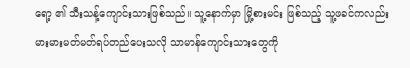ရော့ ၏ သီးသန့်ကျောင်းသားဖြစ်သည်။ သူ့နောက်မှာ မြို့စားမင်း ဖြစ်သည့် သူ့ဖခင်ကလည်း မားမားမတ်မတ်ရပ်တည်ပေးသလို သာမာန်ကျောင်းသားတွေကို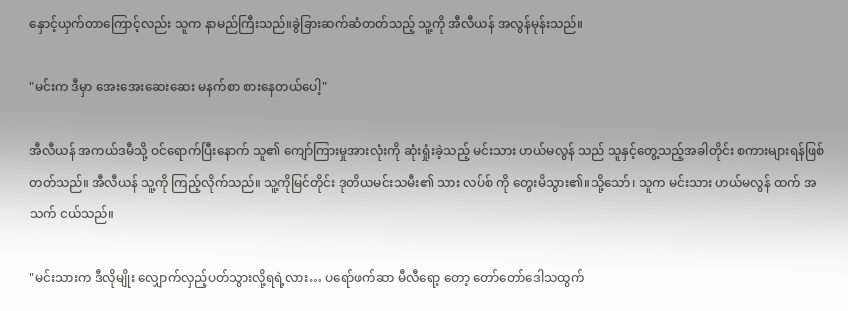နှောင့်ယှက်တာကြောင့်လည်း သူက နာမည်ကြီးသည်။ခွဲခြားဆက်ဆံတတ်သည့် သူ့ကို အီလီယန် အလွန်မုန်းသည်။

"မင်းက ဒီမှာ အေးအေးဆေးဆေး မနက်စာ စားနေတယ်ပေါ့"

အီလီယန် အကယ်ဒမီသို့ ဝင်ရောက်ပြီးနောက် သူ၏ ကျော်ကြားမှုအားလုံးကို ဆုံးရှုံးခဲ့သည့် မင်းသား ဟယ်မလွန် သည် သူနှင့်တွေ့သည့်အခါတိုင်း စကားများရန်ဖြစ်တတ်သည်။ အီလီယန် သူ့ကို ကြည့်လိုက်သည်။ သူ့ကိုမြင်တိုင်း ဒုတိယမင်းသမီး၏ သား လပ်စ် ကို တွေးမိသွား၏။သို့သော်၊ သူက မင်းသား ဟယ်မလွန် ထက် အသက် ငယ်သည်။

"မင်းသားက ဒီလိုမျိုး လျှောက်လှည့်ပတ်သွားလို့ရရဲ့လား… ပရော်ဖက်ဆာ မီလီရော့ တော့ တော်တော်ဒေါသထွက်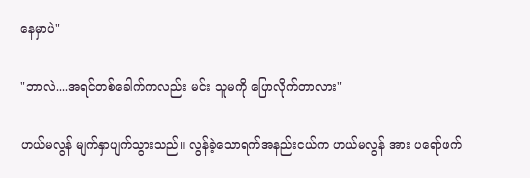နေမှာပဲ"

"ဘာလဲ....အရင်တစ်ခေါက်ကလည်း မင်း သူမကို ပြောလိုက်တာလား"

ဟယ်မလွန် မျက်နှာပျက်သွားသည်။ လွန်ခဲ့သောရက်အနည်းငယ်က ဟယ်မလွန် အား ပရော်ဖက်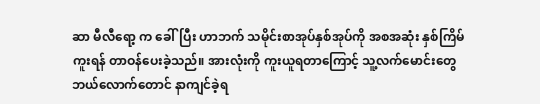ဆာ မီလီရော့ က ခေါ်ပြီး ဟာဘက် သမိုင်းစာအုပ်နှစ်အုပ်ကို အစအဆုံး နှစ်ကြိမ်ကူးရန် တာဝန်ပေးခဲ့သည်။ အားလုံးကို ကူးယူရတာကြောင့် သူ့လက်မောင်းတွေ ဘယ်လောက်တောင် နာကျင်ခဲ့ရ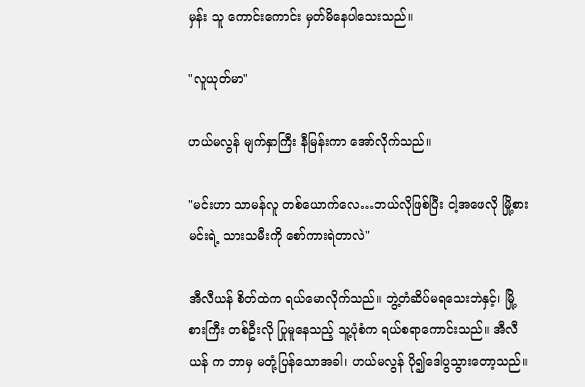မှန်း သူ ကောင်းကောင်း မှတ်မိနေပါသေးသည်။

"လူယုတ်မာ"

ဟယ်မလွန် မျက်နှာကြီး နီမြန်းကာ အော်လိုက်သည်။

"မင်းဟာ သာမန်လူ တစ်ယောက်လေ…ဘယ်လိုဖြစ်ပြီး ငါ့အဖေလို မြို့စားမင်းရဲ့ သားသမီးကို စော်ကားရဲတာလဲ"

အီလီယန် စိတ်ထဲက ရယ်မောလိုက်သည်။ ဘွဲ့တံဆိပ်မရသေးဘဲနှင့်၊ မြို့စားကြီး တစ်ဦးလို ပြုမူနေသည့် သူ့ပုံစံက ရယ်စရာကောင်းသည်။ အီလီယန် က ဘာမှ မတုံ့ပြန်သောအခါ၊ ဟယ်မလွန် ပို၍ဒေါပွသွားတော့သည်။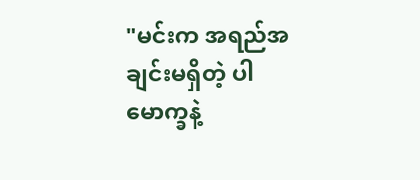"မင်းက အရည်အချင်းမရှိတဲ့ ပါမောက္ခနဲ့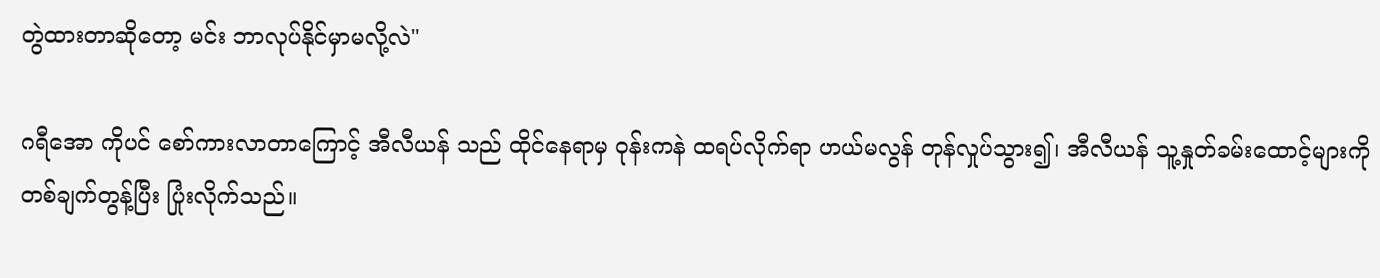တွဲထားတာဆိုတော့ မင်း ဘာလုပ်နိုင်မှာမလို့လဲ"

ဂရီအော ကိုပင် စော်ကားလာတာကြောင့် အီလီယန် သည် ထိုင်နေရာမှ ဝုန်းကနဲ ထရပ်လိုက်ရာ ဟယ်မလွန် တုန်လှုပ်သွား၍၊ အီလီယန် သူ့နှုတ်ခမ်းထောင့်များကို တစ်ချက်တွန့်ပြီး ပြုံးလိုက်သည်။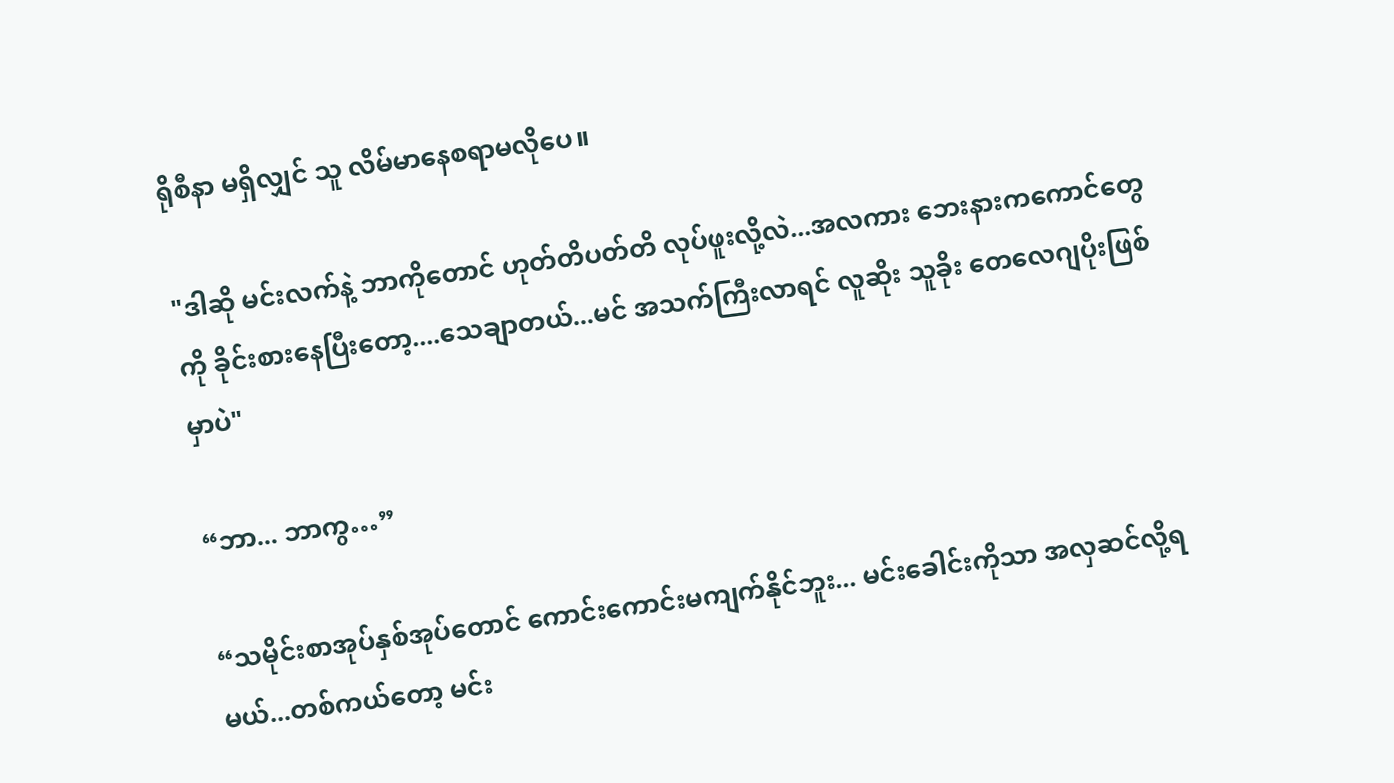ရိုစီနာ မရှိလျှင် သူ လိမ်မာနေစရာမလိုပေ။

"ဒါဆို မင်းလက်နဲ့ ဘာကိုတောင် ဟုတ်တိပတ်တိ လုပ်ဖူးလို့လဲ...အလကား ဘေးနားကကောင်တွေကို ခိုင်းစားနေပြီးတော့....သေချာတယ်...မင် အသက်ကြီးလာရင် လူဆိုး သူခိုး တေလေဂျပိုးဖြစ်မှာပဲ"

“ဘာ... ဘာကွ…”

“သမိုင်းစာအုပ်နှစ်အုပ်တောင် ကောင်းကောင်းမကျက်နိုင်ဘူး... မင်းခေါင်းကိုသာ အလှဆင်လို့ရမယ်...တစ်ကယ်တော့ မင်း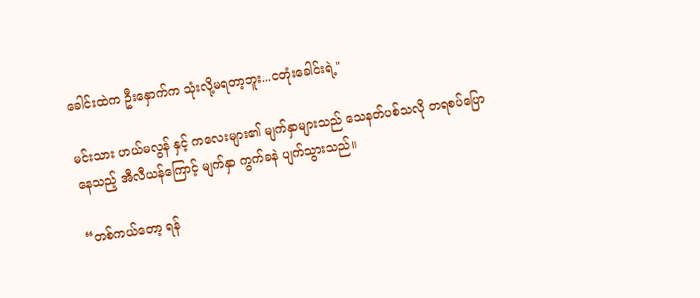ခေါင်းထဲက ဦးနှောက်က သုံးလို့မရတာ့ဘူး...ငတုံး‌ခေါင်းရဲ့"

မင်းသား ဟယ်မလွန် နှင့် ကလေးများ၏ မျက်နှာများသည် သေနတ်ပစ်သလို တရစပ်ပြောနေသည့် အီလီယန်ကြောင့် မျက်နှာ ကွက်ခနဲ ပျက်သွားသည်။

“တစ်ကယ်တော့ ရန်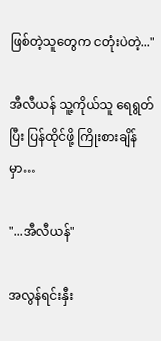ဖြစ်တဲ့သူတွေက ငတုံးပဲတဲ့..."

အီလီယန် သူ့ကိုယ်သူ ရေရွတ်ပြီး ပြန်ထိုင်ဖို့ ကြိုးစားချိန်မှာ…

"...အီလီယန်"

အလွန်ရင်းနှီး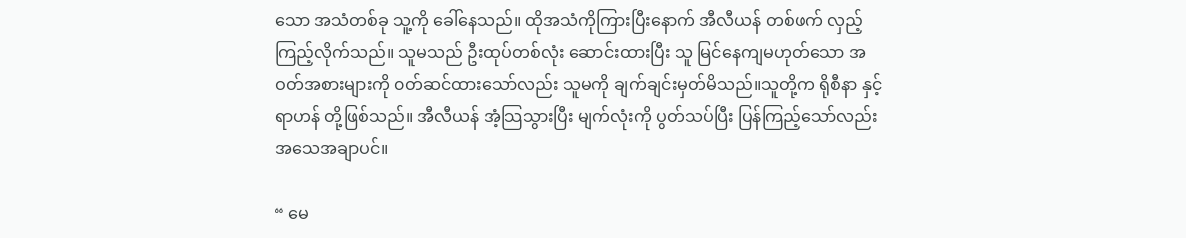သော အသံတစ်ခု သူ့ကို ခေါ်နေသည်။ ထိုအသံကိုကြားပြီးနောက် အီလီယန် တစ်ဖက် လှည့်ကြည့်လိုက်သည်။ သူမသည် ဦးထုပ်တစ်လုံး ဆောင်းထားပြီး သူ မြင်နေကျမဟုတ်သော အဝတ်အစားများကို ၀တ်ဆင်ထားသော်လည်း သူမကို ချက်ချင်းမှတ်မိသည်။သူတို့က ရိုစီနာ နှင့် ရာဟန် တို့ဖြစ်သည်။ အီလီယန် အံ့သြသွားပြီး မျက်လုံးကို ပွတ်သပ်ပြီး ပြန်ကြည့်သော်လည်း အသေအချာပင်။

“ မေ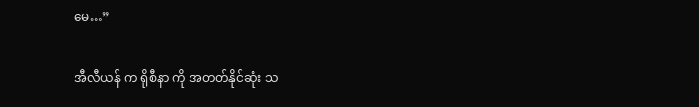မေ…”

အီလီယန် က ရိုစီနာ ကို အတတ်နိုင်ဆုံး သ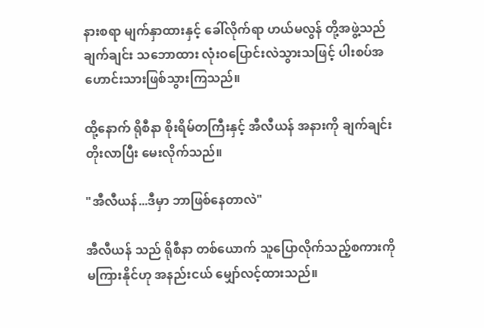နားစရာ မျက်နှာထားနှင့် ခေါ်လိုက်ရာ ဟယ်မလွန် တို့အဖွဲ့သည် ချက်ချင်း သဘောထား လုံးဝပြောင်းလဲသွားသဖြင့် ပါးစပ်အဟောင်းသားဖြစ်သွားကြသည်။

ထို့နောက် ရိုစီနာ စိုးရိမ်တကြီးနှင့် အီလီယန် အနားကို ချက်ချင်းတိုးလာပြီး မေးလိုက်သည်။

"အီလီယန်...ဒီမှာ ဘာဖြစ်နေတာလဲ"

အီလီယန် သည် ရိုစီနာ တစ်ယောက် သူပြောလိုက်သည့်စကားကို မကြားနိုင်ဟု အနည်းငယ် မျှော်လင့်ထားသည်။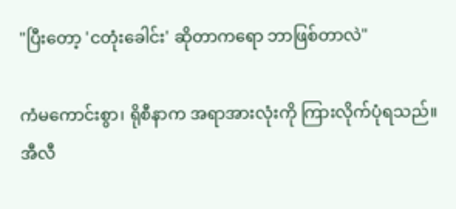"ပြီးတော့ 'ငတုံးခေါင်း' ဆိုတာကရော ဘာဖြစ်တာလဲ"

ကံမကောင်းစွာ၊ ရိုစီနာက အရာအားလုံးကို ကြားလိုက်ပုံရသည်။ အီလီ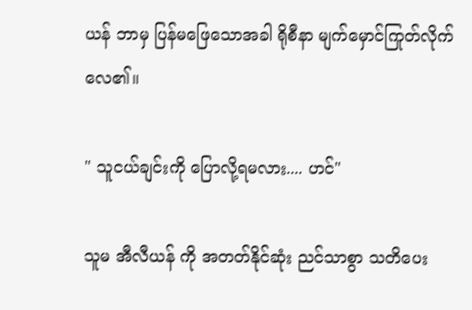ယန် ဘာမှ ပြန်မဖြေသောအခါ ရိုစီနာ မျက်မှောင်ကြုတ်လိုက်လေ၏။

" သူငယ်ချင်းကို ပြောလို့ရမလား.... ဟင်"

သူမ အီလီယန် ကို အတတ်နိုင်ဆုံး ညင်သာစွာ သတိပေး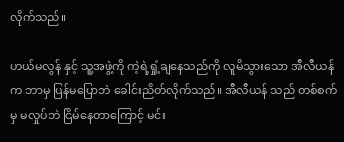လိုက်သည်။

ဟယ်မလွန် နှင့် သူ့အဖွဲ့ကို ကဲ့ရဲ့ရှုံ့ချနေသည်ကို လူမိသွားသော အီလီယန်က ဘာမှ ပြန်မပြောဘဲ ခေါင်းညိတ်လိုက်သည်။ အီလီယန် သည် တစ်စက်မှ မလှုပ်ဘဲ ငြိမ်နေတာကြောင့် မင်း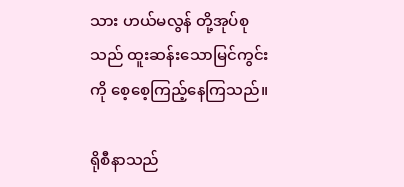သား ဟယ်မလွန် တို့အုပ်စုသည် ထူးဆန်းသောမြင်ကွင်းကို စေ့စေ့ကြည့်နေကြသည်။

ရိုစီနာသည်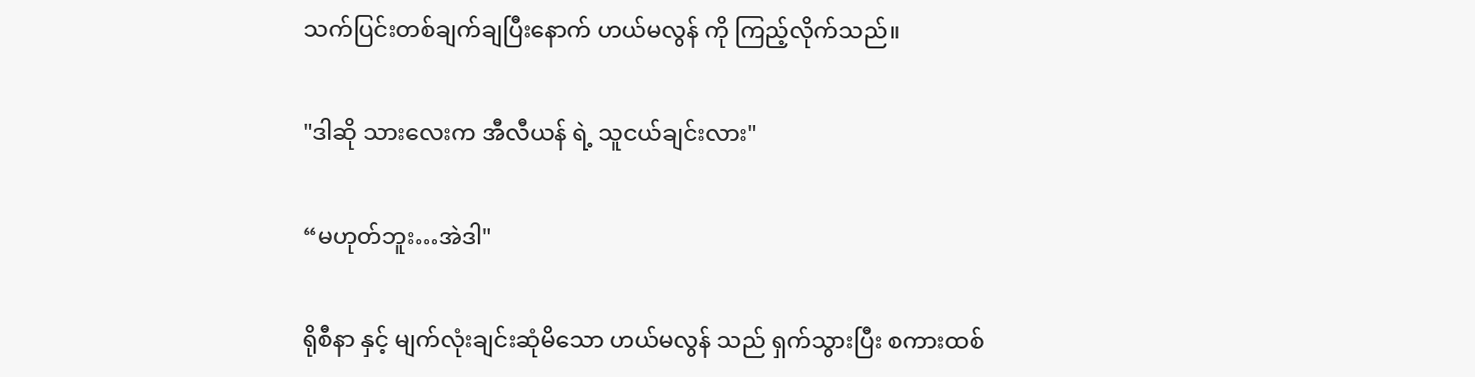သက်ပြင်းတစ်ချက်ချပြီးနောက် ဟယ်မလွန် ကို ကြည့်လိုက်သည်။

"ဒါဆို သားလေးက အီလီယန် ရဲ့ သူငယ်ချင်းလား"

“မဟုတ်ဘူး…အဲဒါ"

ရိုစီနာ နှင့် မျက်လုံးချင်းဆုံမိသော ဟယ်မလွန် သည် ရှက်သွားပြီး စကားထစ်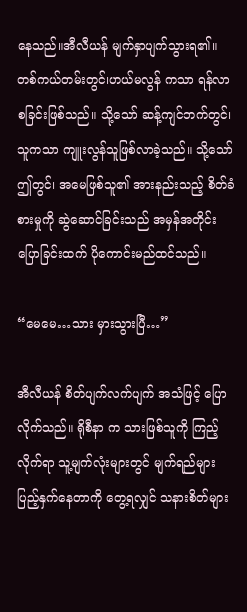နေသည်။အီလီယန် မျက်နှာပျက်သွားရ၏။ တစ်ကယ်တမ်းတွင်၊ဟယ်မလွန် ကသာ ရန်လာစခြင်းဖြစ်သည်။ သို့သော် ဆန့်ကျင်ဘက်တွင်၊သူကသာ ကျူးလွန်သူဖြစ်လာခဲ့သည်။ သို့သော် ဤတွင်၊ အမေဖြစ်သူ၏ အားနည်းသည့် စိတ်ခံစားမှုကို ဆွဲဆောင်ခြင်းသည် အမှန်အတိုင်းပြောခြင်းထက် ပိုကောင်းမည်ထင်သည်။

“မေမေ…သား မှားသွားပြီ…”

အီလီယန် စိတ်ပျက်လက်ပျက် အသံဖြင့် ပြောလိုက်သည်။ ရိုစီနာ က သားဖြစ်သူကို ကြည့်လိုက်ရာ သူ့မျက်လုံးများတွင် မျက်ရည်များ ပြည့်နှက်နေတာကို တွေ့ရလျှင် သနားစိတ်များ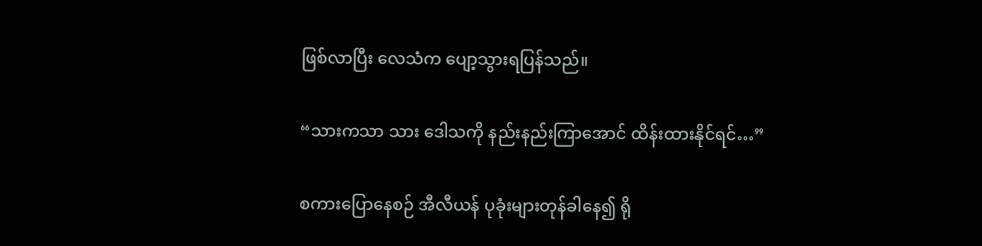ဖြစ်လာပြီး လေသံက ပျော့သွားရပြန်သည်။

“သားကသာ သား ဒေါသကို နည်းနည်းကြာအောင် ထိန်းထားနိုင်ရင်…”

စကားပြောနေစဉ် အီလီယန် ပုခုံးများတုန်ခါနေ၍ ရို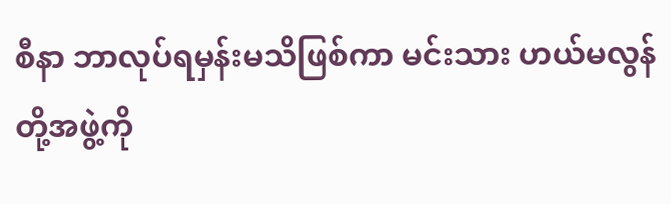စီနာ ဘာလုပ်ရမှန်းမသိဖြစ်ကာ မင်းသား ဟယ်မလွန် တို့အဖွဲ့ကို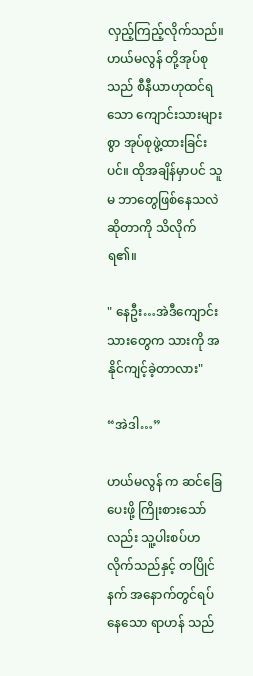လှည့်ကြည့်လိုက်သည်။ ဟယ်မလွန် တို့အုပ်စုသည် စီနီယာဟုထင်ရသော ကျောင်းသားများစွာ အုပ်စုဖွဲ့ထားခြင်းပင်။ ထိုအချိန်မှာပင် သူမ ဘာတွေဖြစ်နေသလဲဆိုတာကို သိလိုက်ရ၏။

" နေဦး…အဲဒီကျောင်းသားတွေက သားကို အနိုင်ကျင့်ခဲ့တာလား"

“အဲဒါ…”

ဟယ်မလွန် က ဆင်ခြေပေးဖို့ ကြိုးစားသော်လည်း သူ့ပါးစပ်ဟလိုက်သည်နှင့် တပြိုင်နက် အနောက်တွင်ရပ်နေသော ရာဟန် သည်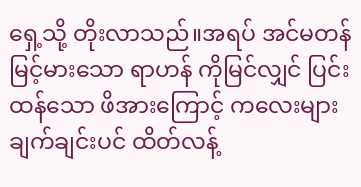ရှေ့သို့ တိုးလာသည်။အရပ် အင်မတန် မြင့်မားသော ရာဟန် ကိုမြင်လျှင် ပြင်းထန်သော ဖိအား‌ကြောင့် ကလေးများ ချက်ချင်းပင် ထိတ်လန့်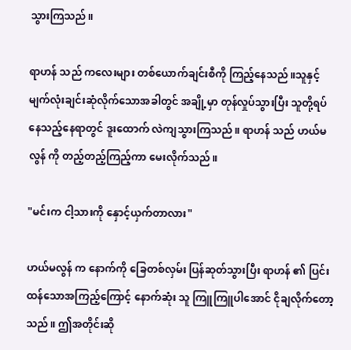သွားကြသည်။

ရာဟန် သည် ကလေးများ တစ်ယောက်ချင်းစီကို ကြည့်နေသည်။သူနှင့် မျက်လုံးချင်းဆုံလိုက်သောအခါတွင် အချို့မှာ တုန်လှုပ်သွားပြီး သူတို့ရပ်နေသည့်နေရာတွင် ဒူးထောက် လဲကျသွားကြသည်။ ရာဟန် သည် ဟယ်မလွန် ကို တည့်တည့်ကြည့်ကာ မေးလိုက်သည်။

"မင်းက ငါ့သားကို နှောင့်ယှက်တာလား"

ဟယ်မလွန် က နောက်ကို ခြေတစ်လှမ်း ပြန်ဆုတ်သွားပြီး ရာဟန် ၏ ပြင်းထန်သောအကြည့်ကြောင့် နောက်ဆုံး သူ ကြူကြူပါအောင် ငိုချလိုက်တော့သည်။ ဤအတိုင်းဆို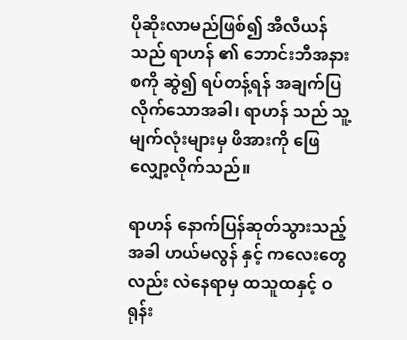ပိုဆိုးလာမည်ဖြစ်၍ အီလီယန် သည် ရာဟန် ၏ ဘောင်းဘီအနားစကို ဆွဲ၍ ရပ်တန့်ရန် အချက်ပြလိုက်သောအခါ၊ ရာဟန် သည် သူ့မျက်လုံးများမှ ဖိအားကို ဖြေလျှော့လိုက်သည်။

ရာဟန် နောက်ပြန်ဆုတ်သွားသည့်အခါ ဟယ်မလွန် နှင့် ကလေးတွေလည်း လဲ‌နေရာမှ ထသူထနှင့် ဝရုန်း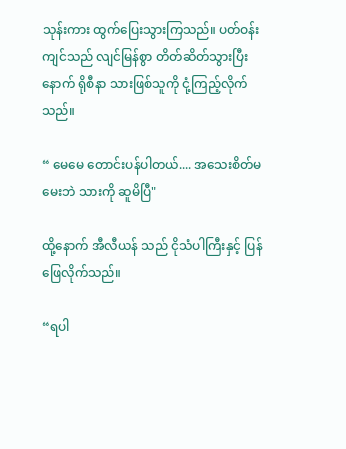သုန်းကား ထွက်ပြေးသွားကြသည်။ ပတ်ဝန်းကျင်သည် လျင်မြန်စွာ တိတ်ဆိတ်သွားပြီးနောက် ရိုစီနာ သားဖြစ်သူကို ငုံ့ကြည့်လိုက်သည်။

“ မေမေ တောင်းပန်ပါတယ်.... အသေးစိတ်မမေးဘဲ သားကို ဆူမိပြီ"

ထို့နောက် အီလီယန် သည် ငိုသံပါကြီးနှင့် ပြန်ဖြေလိုက်သည်။

“ရပါ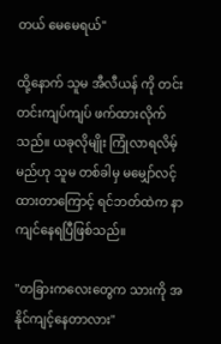တယ် မေမေရယ်"

ထို့နောက် သူမ အီလီယန် ကို တင်းတင်းကျပ်ကျပ် ဖက်ထားလိုက်သည်။ ယခုလိုမျိုး ကြုံလာရလိမ့်မည်ဟု သူမ တစ်ခါမှ မမျှော်လင့်ထားတာကြောင့် ရင်ဘတ်ထဲက နာကျင်နေရပြီဖြစ်သည်။

"တခြားကလေးတွေက သားကို အနိုင်ကျင့်နေတာလား"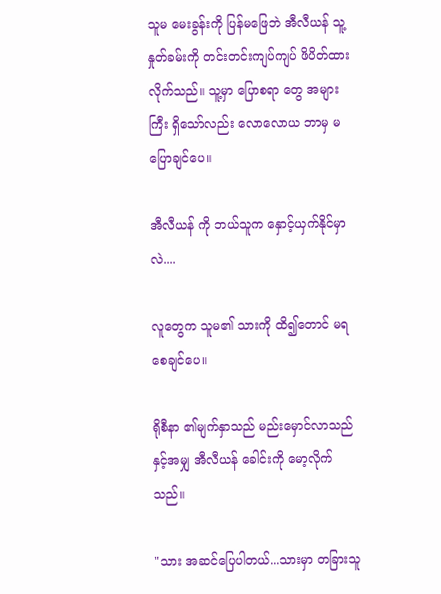သူမ မေးခွန်းကို ပြန်မဖြေဘဲ အီလီယန် သူ့နှုတ်ခမ်းကို တင်းတင်းကျပ်ကျပ် ဖိပိတ်ထားလိုက်သည်။ သူ့မှာ ပြောစရာ တွေ အများကြီး ရှိသော်လည်း လောလောယ ဘာမှ မပြောချင်ပေ။

အီလီယန် ကို ဘယ်သူက နှောင့်ယှက်နိုင်မှာလဲ....

လူတွေက သူမ၏ သားကို ထိ၍တောင် မရစေချင်ပေ။

ရိုစီနာ ၏မျက်နှာသည် မည်းမှောင်လာသည်နှင့်အမျှ အီလီယန် ခေါင်းကို မော့လိုက်သည်။

"သား အဆင်ပြေပါတယ်...သားမှာ တခြားသူ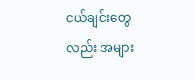ငယ်ချင်းတွေလည်း အများ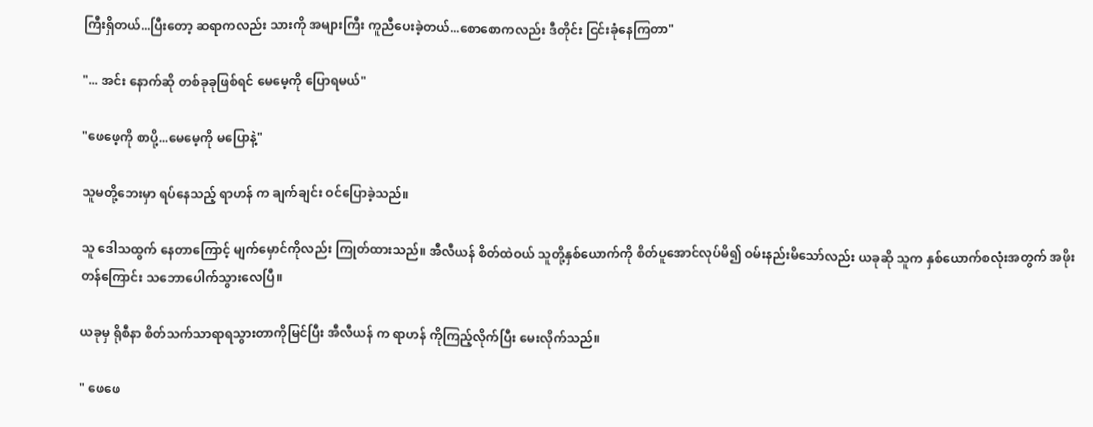ကြီးရှိတယ်...ပြီးတော့ ဆရာကလည်း သားကို အများကြီး ကူညီပေးခဲ့တယ်...စောစောကလည်း ဒီတိုင်း ငြင်းခုံနေကြတာ"

"... အင်း နောက်ဆို တစ်ခုခုဖြစ်ရင် မေမေ့ကို ပြောရမယ်"

"ဖေဖေ့ကို စာပို့...မေမေ့ကို မပြောနဲ့"

သူမတို့ဘေးမှာ ရပ်နေသည့် ရာဟန် က ချက်ချင်း ဝင်ပြောခဲ့သည်။

သူ ဒေါသထွက် နေတာကြောင့် မျက်မှောင်ကိုလည်း ကြုတ်ထားသည်။ အီလီယန် စိတ်ထဲဝယ် သူတို့နှစ်ယောက်ကို စိတ်ပူအောင်လုပ်မိ၍ ဝမ်းနည်းမိသော်လည်း ယခုဆို သူက နှစ်ယောက်စလုံးအတွက် အဖိုးတန်ကြောင်း သဘောပေါက်သွားလေပြီ။

ယခုမှ ရိုစီနာ စိတ်သက်သာရာရသွားတာကိုမြင်ပြီး အီလီယန် က ရာဟန် ကိုကြည့်လိုက်ပြီး မေးလိုက်သည်။

" ဖေဖေ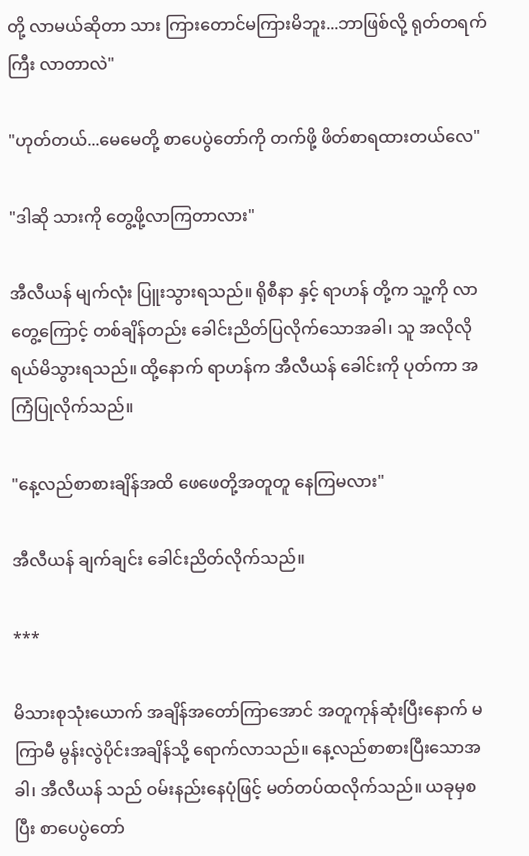တို့ လာမယ်ဆိုတာ သား ကြားတောင်မကြားမိဘူး...ဘာဖြစ်လို့ ရုတ်တရက်ကြီး လာတာလဲ"

"ဟုတ်တယ်...မေမေတို့ စာပေပွဲတော်ကို တက်ဖို့ ဖိတ်စာရထားတယ်လေ"

"ဒါဆို သားကို တွေ့ဖို့လာကြတာလား"

အီလီယန် မျက်လုံး ပြူးသွားရသည်။ ရိုစီနာ နှင့် ရာဟန် တို့က သူ့ကို လာတွေ့ကြောင့် တစ်ချိန်တည်း ခေါင်းညိတ်ပြလိုက်သောအခါ၊ သူ အလိုလို ရယ်မိသွားရသည်။ ထို့နောက် ရာဟန်က အီလီယန် ခေါင်းကို ပုတ်ကာ အကြံပြုလိုက်သည်။

"နေ့လည်စာစားချိန်အထိ ဖေဖေတို့အတူတူ နေကြမလား"

အီလီယန် ချက်ချင်း ခေါင်းညိတ်လိုက်သည်။

***

မိသားစုသုံးယောက် အချိန်အတော်ကြာအောင် အတူကုန်ဆုံးပြီးနောက် မကြာမီ မွန်းလွဲပိုင်းအချိန်သို့ ရောက်လာသည်။ နေ့လည်စာစားပြီးသောအခါ၊ အီလီယန် သည် ဝမ်းနည်းနေပုံဖြင့် မတ်တပ်ထလိုက်သည်။ ယခုမှစပြီး စာပေပွဲတော်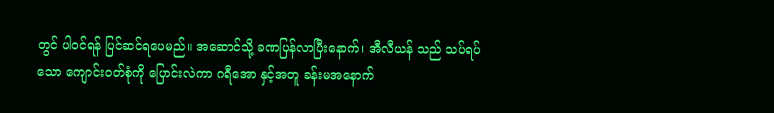တွင် ပါဝင်ရန် ပြင်ဆင်ရပေမည်။ အဆောင်သို့ ခဏပြန်လာပြီးနောက်၊ အီလီယန် သည် သပ်ရပ်သော ကျောင်းဝတ်စုံကို ပြောင်းလဲကာ ဂရီအော နှင့်အတူ ခန်းမအနောက်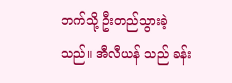ဘက်သို့ ဦးတည်သွားခဲ့သည်။ အီလီယန် သည် ခန်း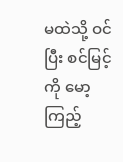မထဲသို့ ဝင်ပြီး စင်မြင့်ကို မော့ကြည့်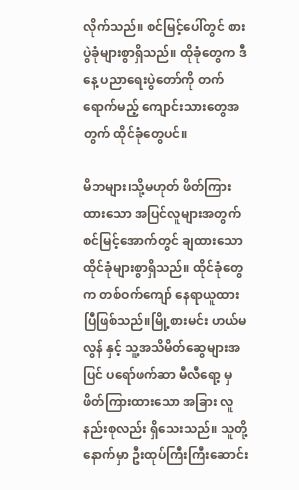လိုက်သည်။ စင်မြင့်ပေါ်တွင် စားပွဲခုံများစွာရှိသည်။ ထိုခုံတွေက ဒီနေ့ ပညာရေးပွဲတော်ကို တက်ရောက်မည့် ကျောင်းသားတွေအတွက် ထိုင်ခုံတွေပင်။

မိဘများ၊သို့မဟုတ် ဖိတ်ကြားထားသော အပြင်လူများအတွက် စင်မြင့်အောက်တွင် ချထားသော ထိုင်ခုံများစွာရှိသည်။ ထိုင်ခုံတွေက တစ်ဝက်ကျော် နေရာယူထားပြီဖြစ်သည်။မြို့စားမင်း ဟယ်မလွန် နှင့် သူ့အသိမိတ်ဆွေများအပြင် ပရော်ဖက်ဆာ မီလီရော့ မှ ဖိတ်ကြားထားသော အခြား လူနည်းစုလည်း ရှိသေးသည်။ သူတို့နောက်မှာ ဦးထုပ်ကြီးကြီးဆောင်း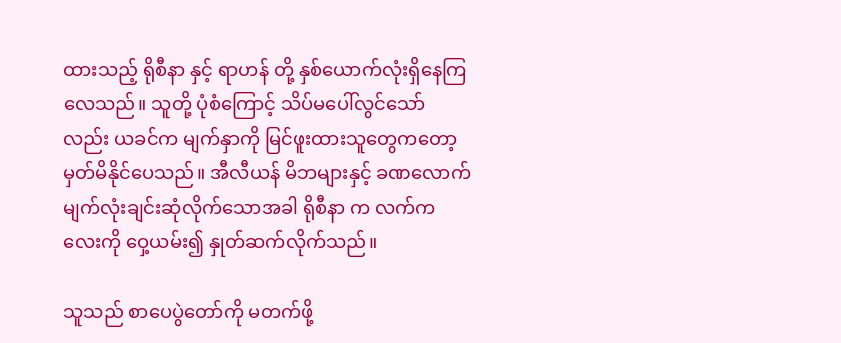ထားသည့် ရိုစီနာ နှင့် ရာဟန် တို့ နှစ်ယောက်လုံးရှိနေကြလေသည်။ သူတို့ ပုံစံကြောင့် သိပ်မပေါ်လွင်သော်လည်း ယခင်က မျက်နှာကို မြင်ဖူးထားသူတွေကတော့ မှတ်မိနိုင်ပေသည်။ အီလီယန် မိဘများနှင့် ခဏလောက် မျက်လုံးချင်းဆုံလိုက်သောအခါ ရိုစီနာ က လက်ကလေးကို ဝှေ့ယမ်း၍ နှုတ်ဆက်လိုက်သည်။

သူသည် စာပေပွဲတော်ကို မတက်ဖို့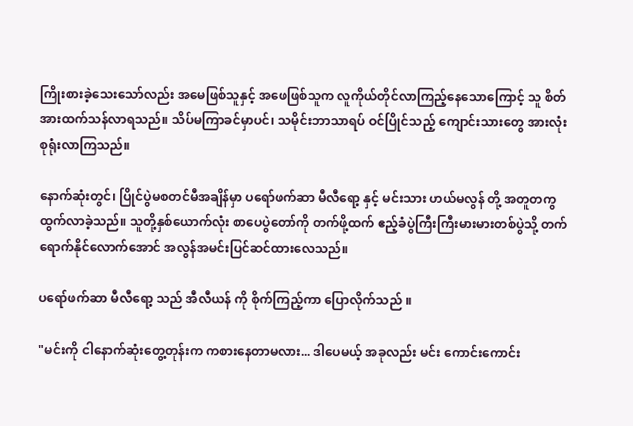ကြိုးစားခဲ့သေးသော်လည်း အမေဖြစ်သူနှင့် အဖေဖြစ်သူက လူကိုယ်တိုင်လာကြည့်နေသောကြောင့် သူ စိတ်အားထက်သန်လာရသည်။ သိပ်မကြာခင်မှာပင်၊ သမိုင်းဘာသာရပ် ဝင်ပြိုင်သည့် ကျောင်းသားတွေ အားလုံး စုရုံးလာကြသည်။

နောက်ဆုံးတွင်၊ ပြိုင်ပွဲမစတင်မီအချိန်မှာ ပရော်ဖက်ဆာ မီလီရော့ နှင့် မင်းသား ဟယ်မလွန် တို့ အတူတကွ ထွက်လာခဲ့သည်။ သူတို့နှစ်ယောက်လုံး စာပေပွဲတော်ကို တက်ဖို့ထက် ဧည့်ခံပွဲကြီးကြီးမားမားတစ်ပွဲသို့ တက်ရောက်နိုင်လောက်အောင် အလွန်အမင်းပြင်ဆင်ထားလေသည်။

ပရော်ဖက်ဆာ မီလီရော့ သည် အီလီယန် ကို စိုက်ကြည့်ကာ ပြောလိုက်သည် ။

"မင်းကို ငါနောက်ဆုံးတွေ့တုန်းက ကစားနေတာမလား... ဒါပေမယ့် အခုလည်း မင်း ကောင်းကောင်း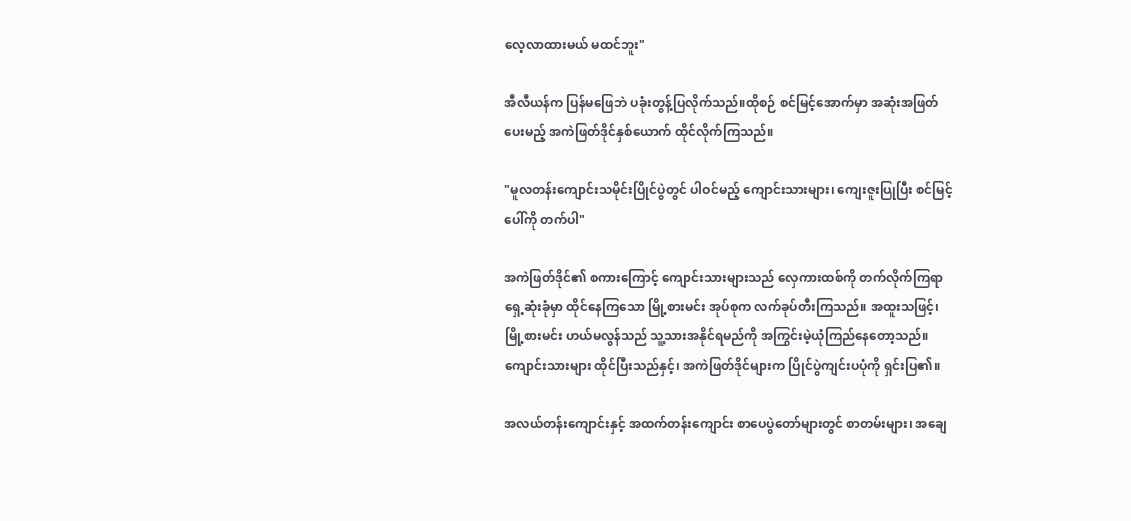လေ့လာထားမယ် မထင်ဘူး"

အီလီယန်က ပြန်မဖြေဘဲ ပခုံးတွန့်ပြလိုက်သည်။ထိုစဉ် စင်မြင့်အောက်မှာ အဆုံးအဖြတ်ပေးမည့် အကဲဖြတ်ဒိုင်နှစ်ယောက် ထိုင်လိုက်ကြသည်။

"မူလတန်းကျောင်းသမိုင်းပြိုင်ပွဲတွင် ပါဝင်မည့် ကျောင်းသားများ၊ ကျေးဇူးပြုပြီး စင်မြင့်ပေါ်ကို တက်ပါ"

အကဲဖြတ်ဒိုင်၏ စကားကြောင့် ကျောင်းသားများသည် လှေကားထစ်ကို တက်လိုက်ကြရာ ရှေ့ဆုံးခုံမှာ ထိုင်နေကြသော မြို့စားမင်း အုပ်စုက လက်ခုပ်တီးကြသည်။ အထူးသဖြင့်၊ မြို့စားမင်း ဟယ်မလွန်သည် သူ့သားအနိုင်ရမည်ကို အကြွင်းမဲ့ယုံကြည်နေတော့သည်။ ကျောင်းသားများ ထိုင်ပြီးသည်နှင့်၊ အကဲဖြတ်ဒိုင်များက ပြိုင်ပွဲကျင်းပပုံကို ရှင်းပြ၏။

အလယ်တန်းကျောင်းနှင့် အထက်တန်းကျောင်း စာပေပွဲတော်များတွင် စာတမ်းများ၊ အချေ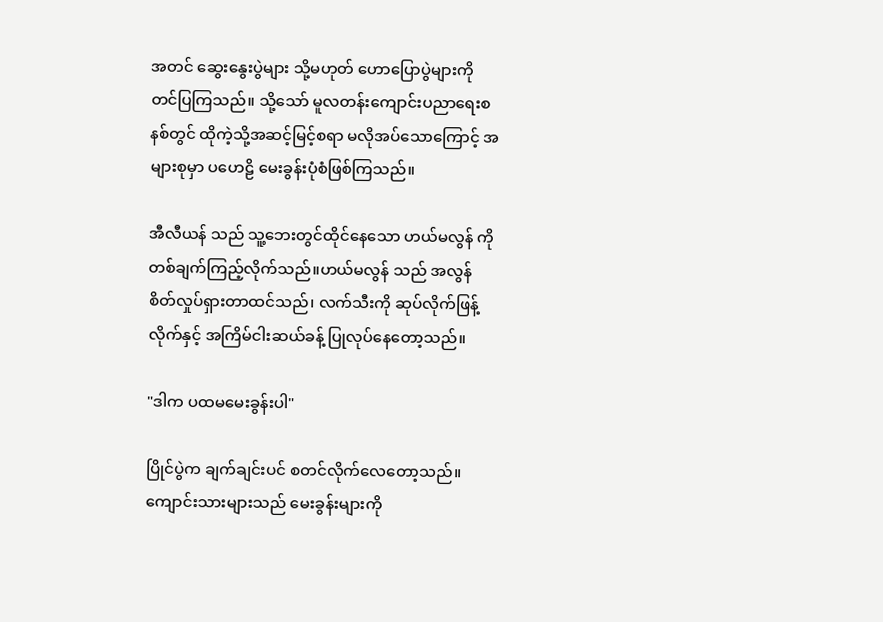အတင် ဆွေးနွေးပွဲများ သို့မဟုတ် ဟောပြောပွဲများကို တင်ပြကြသည်။ သို့သော် မူလတန်းကျောင်းပညာရေးစနစ်တွင် ထိုကဲ့သို့အဆင့်မြင့်စရာ မလိုအပ်သောကြောင့် အများစုမှာ ပဟေဠိ မေးခွန်းပုံစံဖြစ်ကြသည်။

အီလီယန် သည် သူ့ဘေးတွင်ထိုင်နေသော ဟယ်မလွန် ကို တစ်ချက်ကြည့်လိုက်သည်။ဟယ်မလွန် သည် အလွန်စိတ်လှုပ်ရှားတာထင်သည်၊ လက်သီးကို ဆုပ်လိုက်ဖြန့်လိုက်နှင့် အကြိမ်ငါးဆယ်ခန့် ပြုလုပ်နေတော့သည်။

"ဒါက ပထမမေးခွန်းပါ"

ပြိုင်ပွဲက ချက်ချင်းပင် စတင်လိုက်လေတော့သည်။ ကျောင်းသားများသည် မေးခွန်းများကို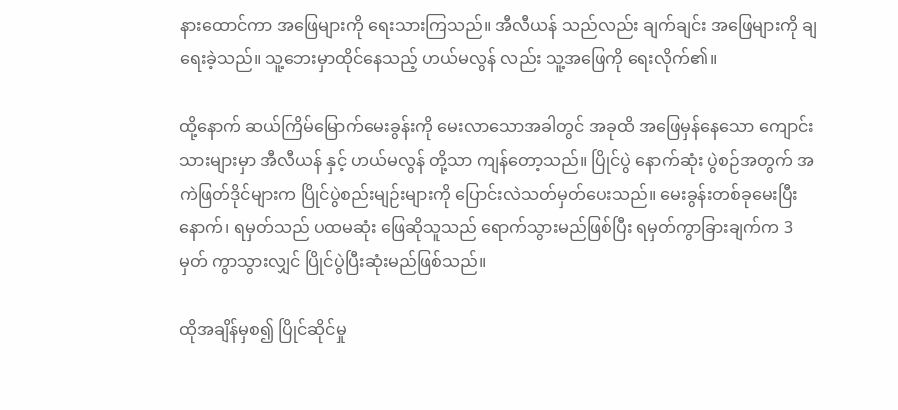နားထောင်ကာ အဖြေများကို ရေးသားကြသည်။ အီလီယန် သည်လည်း ချက်ချင်း အဖြေများကို ချရေးခဲ့သည်။ သူ့ဘေးမှာထိုင်နေသည့် ဟယ်မလွန် လည်း သူ့အဖြေကို ရေးလိုက်၏။

ထို့နောက် ဆယ်ကြိမ်မြောက်မေးခွန်းကို မေးလာသောအခါတွင် အခုထိ အဖြေမှန်နေသော ကျောင်းသားများမှာ အီလီယန် နှင့် ဟယ်မလွန် တို့သာ ကျန်တော့သည်။ ပြိုင်ပွဲ နောက်ဆုံး ပွဲစဉ်အတွက် အကဲဖြတ်ဒိုင်များက ပြိုင်ပွဲစည်းမျဉ်းများကို ပြောင်းလဲသတ်မှတ်ပေးသည်။ မေးခွန်းတစ်ခုမေးပြီးနောက်၊ ရမှတ်သည် ပထမဆုံး ဖြေဆိုသူသည် ရောက်သွားမည်ဖြစ်ပြီး ရမှတ်ကွာခြားချက်က 3 မှတ် ကွာသွားလျှင် ပြိုင်ပွဲပြီးဆုံးမည်ဖြစ်သည်။

ထိုအချိန်မှစ၍ ပြိုင်ဆိုင်မှု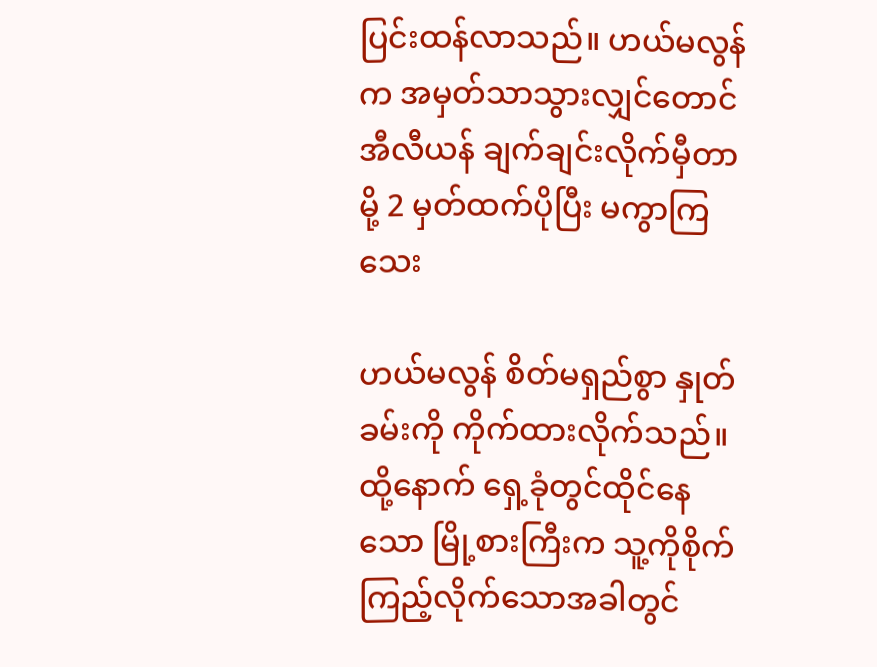ပြင်းထန်လာသည်။ ဟယ်မလွန် က အမှတ်သာသွားလျှင်တောင် အီလီယန် ချက်ချင်းလိုက်မှီတာမို့ 2 မှတ်ထက်ပိုပြီး မကွာကြသေး

ဟယ်မလွန် စိတ်မရှည်စွာ နှုတ်ခမ်းကို ကိုက်ထားလိုက်သည်။ ထို့နောက် ရှေ့ခုံတွင်ထိုင်နေသော မြို့စားကြီးက သူ့ကိုစိုက်ကြည့်လိုက်သောအခါတွင်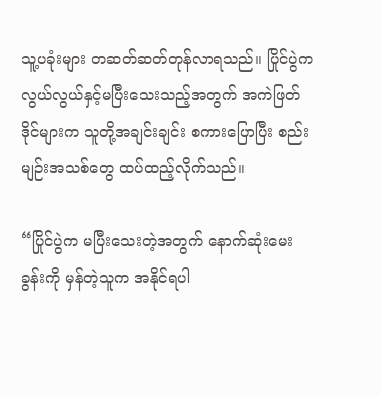သူ့ပခုံးများ တဆတ်ဆတ်တုန်လာရသည်။ ပြိုင်ပွဲက လွယ်လွယ်နှင့်မပြီးသေးသည့်အတွက် အကဲဖြတ်ဒိုင်များက သူတို့အချင်းချင်း စကားပြောပြီး စည်းမျဉ်းအသစ်တွေ ထပ်ထည့်လိုက်သည်။

“ပြိုင်ပွဲက မပြီးသေးတဲ့အတွက် နောက်ဆုံးမေးခွန်းကို မှန်တဲ့သူက အနိုင်ရပါ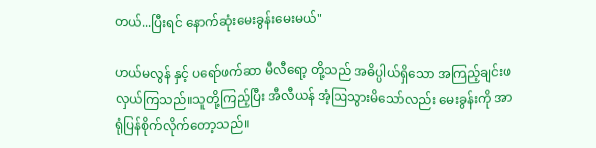တယ်...ပြီးရင် နောက်ဆုံးမေးခွန်းမေးမယ်"

ဟယ်မလွန် နှင့် ပရော်ဖက်ဆာ မီလီရော့ တို့သည် အဓိပ္ပါယ်ရှိသော အကြည့်ချင်းဖလှယ်ကြသည်။သူတို့ကြည့်ပြီး အီလီယန် အံ့ဩသွားမိသော်လည်း မေးခွန်းကို အာရုံပြန်စိုက်လိုက်တော့သည်။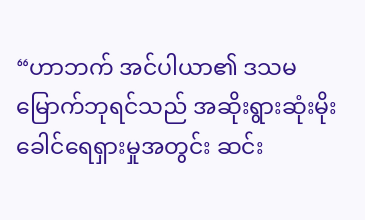“ဟာဘက် အင်ပါယာ၏ ဒသမမြောက်ဘုရင်သည် အဆိုးရွားဆုံးမိုးခေါင်ရေရှားမှုအတွင်း ဆင်း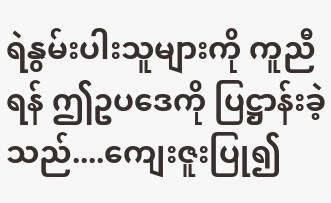ရဲနွမ်းပါးသူများကို ကူညီရန် ဤဥပဒေကို ပြဋ္ဌာန်းခဲ့သည်....ကျေးဇူးပြု၍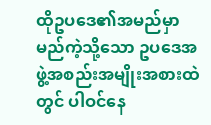ထိုဥပဒေ၏အမည်မှာ မည်ကဲ့သို့သော ဥပဒေအဖွဲ့အစည်းအမျိုးအစားထဲတွင် ပါဝင်နေ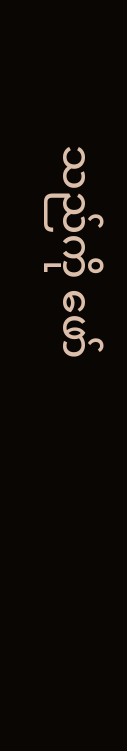သည်ကို ဖော်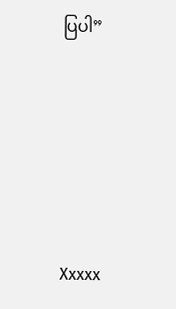ပြပါ”





Xxxxx